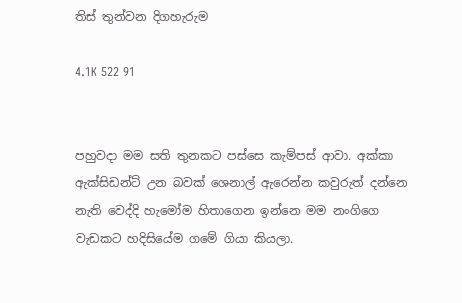තිස් තුන්වන දිගහැරුම

4.1K 522 91


පහුවදා මම සති තුනකට පස්සෙ කැම්පස් ආවා. අක්කා ඇක්සිඩන්ට් උන බවක් ශෙනාල් ඇරෙන්න කවුරුත් දන්නෙ නැති වෙද්දි හැමෝම හිතාගෙන ඉන්නෙ මම නංගිගෙ වැඩකට හදිසියේම ගමේ ගියා කියලා.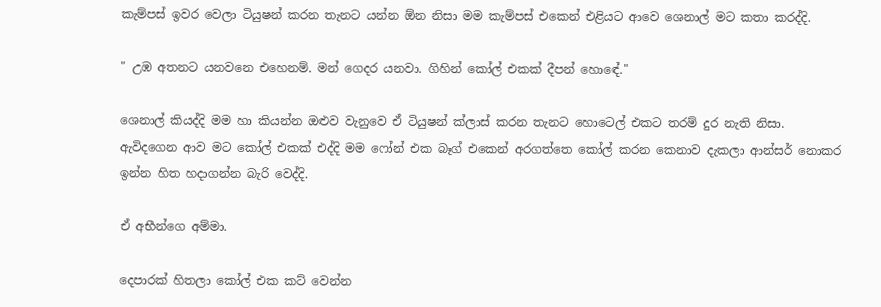කැම්පස් ඉවර වෙලා ටියුෂන් කරන තැනට යන්න ඕන නිසා මම කැම්පස් එකෙන් එළියට ආවෙ ශෙනාල් මට කතා කරද්දි.

" උඹ අතනට යනවනෙ එහෙනම්. මන් ගෙදර යනවා. ගිහින් කෝල් එකක් දීපන් හොඳේ."

ශෙනාල් කියද්දි මම හා කියන්න ඔළුව වැනුවෙ ඒ ටියුෂන් ක්ලාස් කරන තැනට හොටෙල් එකට තරම් දුර නැති නිසා.
ඇවිදගෙන ආව මට කෝල් එකක් එද්දි මම ෆෝන් එක බෑග් එකෙන් අරගත්තෙ කෝල් කරන කෙනාව දැකලා ආන්සර් නොකර ඉන්න හිත හදාගන්න බැරි වෙද්දි.

ඒ අභීන්ගෙ අම්මා.

දෙපාරක් හිතලා කෝල් එක කට් වෙන්න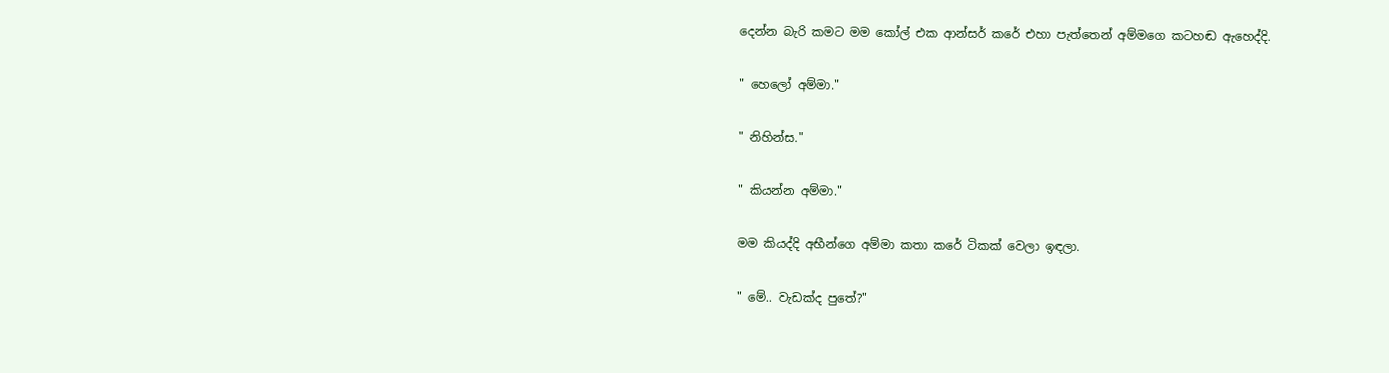දෙන්න බැරි කමට මම කෝල් එක ආන්සර් කරේ එහා පැත්තෙන් අම්මගෙ කටහඬ ඇහෙද්දි.

" හෙලෝ අම්මා."

" නිහින්ස."

" කියන්න අම්මා."

මම කියද්දි අභීන්ගෙ අම්මා කතා කරේ ටිකක් වෙලා ඉඳලා.

" මේ.. වැඩක්ද පුතේ?"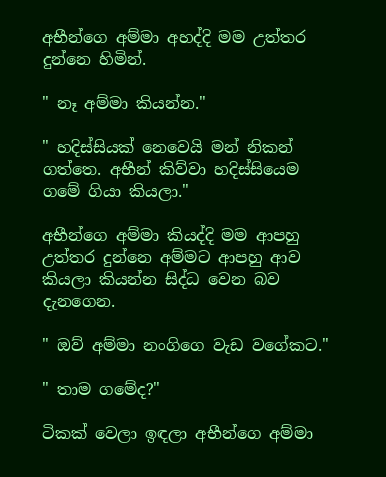අභීන්ගෙ අම්මා අහද්දි මම උත්තර දුන්නෙ හිමින්.

" නෑ අම්මා කියන්න."

" හදිස්සියක් නෙවෙයි මන් නිකන් ගත්තෙ. අභීන් කිව්වා හදිස්සියෙම ගමේ ගියා කියලා."

අභීන්ගෙ අම්මා කියද්දි මම ආපහු උත්තර දුන්නෙ අම්මට ආපහු ආව කියලා කියන්න සිද්ධ වෙන බව දැනගෙන.

" ඔව් අම්මා නංගිගෙ වැඩ වගේකට."

" තාම ගමේද?"

ටිකක් වෙලා ඉඳලා අභීන්ගෙ අම්මා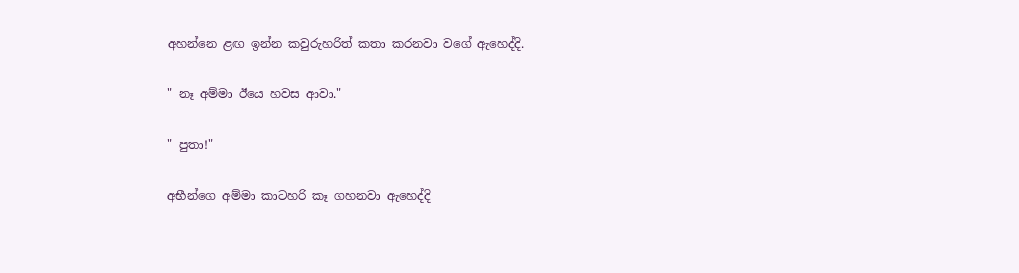අහන්නෙ ළඟ ඉන්න කවුරුහරිත් කතා කරනවා වගේ ඇහෙද්දි.

" නෑ අම්මා ඊයෙ හවස ආවා."

" පුතා!"

අභීන්ගෙ අම්මා කාටහරි කෑ ගහනවා ඇහෙද්දි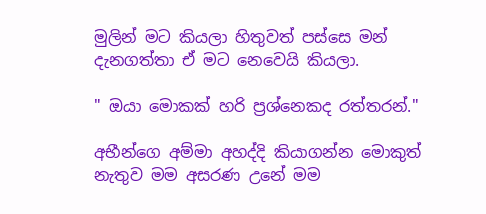මුලින් මට කියලා හිතුවත් පස්සෙ මන් දැනගත්තා ඒ මට නෙවෙයි කියලා.

" ඔයා මොකක් හරි ප්‍රශ්නෙකද රත්තරන්."

අභීන්ගෙ අම්මා අහද්දි කියාගන්න මොකුත් නැතුව මම අසරණ උනේ මම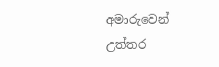අමාරුවෙන් උත්තර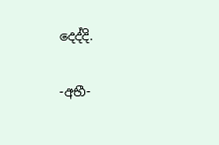දෙද්දි.

-අභී-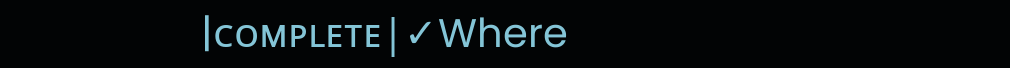|ᴄᴏᴍᴘʟᴇᴛᴇ|✓Where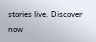stories live. Discover now